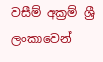වසීම් අක්‍රම් ශ්‍රී ලංකාවෙන්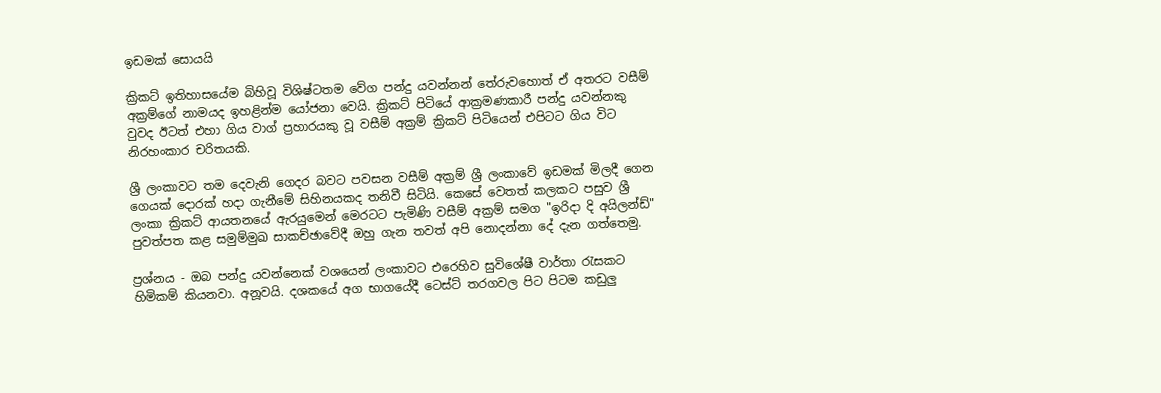ඉඩමක්‌ සොයයි

ක්‍රිකට්‌ ඉතිහාසයේම බිහිවූ විශිෂ්ටතම වේග පන්දු යවන්නන් තේරුවහොත් ඒ අතරට වසීම් අක්‍රම්ගේ නාමයද ඉහළින්ම යෝජනා වෙයි. ක්‍රිකට්‌ පිටියේ ආක්‍රමණකාරී පන්දු යවන්නකු වුවද ඊටත් එහා ගිය වාග් ප්‍රහාරයකු වූ වසීම් අක්‍රම් ක්‍රිකට්‌ පිටියෙන් එපිටට ගිය විට නිරහංකාර චරිතයකි.

ශ්‍රී ලංකාවට තම දෙවැනි ගෙදර බවට පවසන වසීම් අක්‍රම් ශ්‍රී ලංකාවේ ඉඩමක්‌ මිලදී ගෙන ගෙයක්‌ දොරක්‌ හදා ගැනීමේ සිහිනයකද තනිවී සිටියි. කෙසේ වෙතත් කලකට පසුව ශ්‍රී ලංකා ක්‍රිකට්‌ ආයතනයේ ඇරයුමෙන් මෙරටට පැමිණි වසීම් අක්‍රම් සමග "ඉරිදා දි අයිලන්ඩ්" පුවත්පත කළ සමුම්මුඛ සාකච්ඡාවේදී ඔහු ගැන තවත් අපි නොදන්නා දේ දැන ගත්තෙමු.

ප්‍රශ්නය - ඔබ පන්දු යවන්නෙක්‌ වශයෙන් ලංකාවට එරෙහිව සුවිශේෂී වාර්තා රැසකට හිමිකම් කියනවා. අනූවයි. දශකයේ අග භාගයේදී ටෙස්‌ට්‌ තරගවල පිට පිටම කඩුලු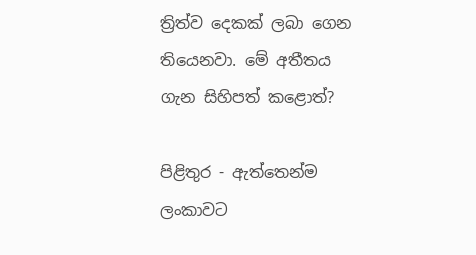ත්‍රිත්ව දෙකක්‌ ලබා ගෙන තියෙනවා. මේ අතීතය ගැන සිහිපත් කළොත්?

පිළිතුර - ඇත්තෙන්ම ලංකාවට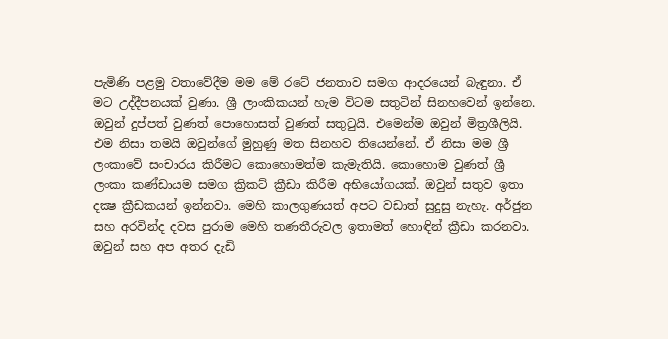පැමිණි පළමු වතාවේදීම මම මේ රටේ ජනතාව සමග ආදරයෙන් බැඳුනා. ඒ මට උද්දීපනයක්‌ වුණා. ශ්‍රී ලාංකිකයන් හැම විටම සතුටින් සිනහවෙන් ඉන්නෙ. ඔවුන් දුප්පත් වුණත් පොහොසත් වුණත් සතුටුයි. එමෙන්ම ඔවුන් මිත්‍රශීලියි. එම නිසා තමයි ඔවුන්ගේ මුහුණු මත සිනහව තියෙන්නේ. ඒ නිසා මම ශ්‍රී ලංකාවේ සංචාරය කිරීමට කොහොමත්ම කැමැතියි. කොහොම වුණත් ශ්‍රී ලංකා කණ්‌ඩායම සමග ක්‍රිකට්‌ ක්‍රීඩා කිරීම අභියෝගයක්‌. ඔවුන් සතුව ඉතා දක්‍ෂ ක්‍රීඩකයන් ඉන්නවා. මෙහි කාලගුණයත් අපට වඩාත් සුදුසු නැහැ. අර්ජුන සහ අරවින්ද දවස පුරාම මෙහි තණතීරුවල ඉතාමත් හොඳින් ක්‍රීඩා කරනවා. ඔවුන් සහ අප අතර දැඩි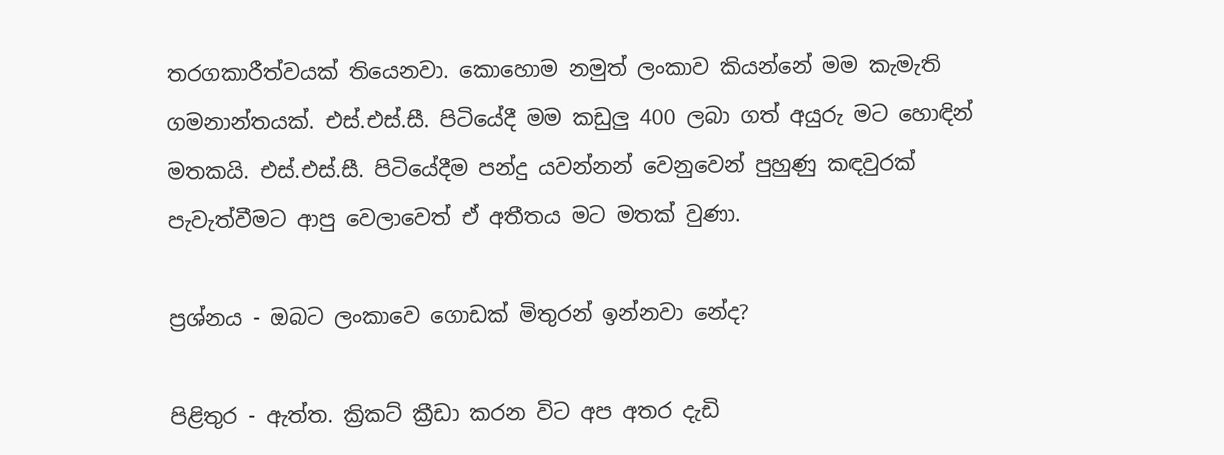තරගකාරීත්වයක්‌ තියෙනවා. කොහොම නමුත් ලංකාව කියන්නේ මම කැමැති ගමනාන්තයක්‌. එස්‌.එස්‌.සී. පිටියේදී මම කඩුලු 400 ලබා ගත් අයුරු මට හොඳින් මතකයි. එස්‌.එස්‌.සී. පිටියේදීම පන්දු යවන්නන් වෙනුවෙන් පුහුණු කඳවුරක්‌ පැවැත්වීමට ආපු වෙලාවෙත් ඒ අතීතය මට මතක්‌ වුණා.

ප්‍රශ්නය - ඔබට ලංකාවෙ ගොඩක්‌ මිතුරන් ඉන්නවා නේද?

පිළිතුර - ඇත්ත. ක්‍රිකට්‌ ක්‍රීඩා කරන විට අප අතර දැඩි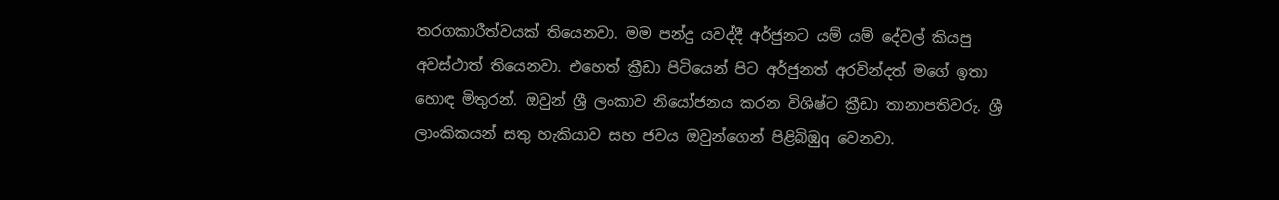තරගකාරීත්වයක්‌ තියෙනවා. මම පන්දු යවද්දී අර්ජුනට යම් යම් දේවල් කියපු අවස්‌ථාත් තියෙනවා. එහෙත් ක්‍රීඩා පිටියෙන් පිට අර්ජුනත් අරවින්දත් මගේ ඉතා හොඳ මිතුරන්. ඔවුන් ශ්‍රී ලංකාව නියෝජනය කරන විශිෂ්ට ක්‍රීඩා තානාපතිවරු. ශ්‍රී ලාංකිකයන් සතු හැකියාව සහ ජවය ඔවුන්ගෙන් පිළිබිඹුq වෙනවා.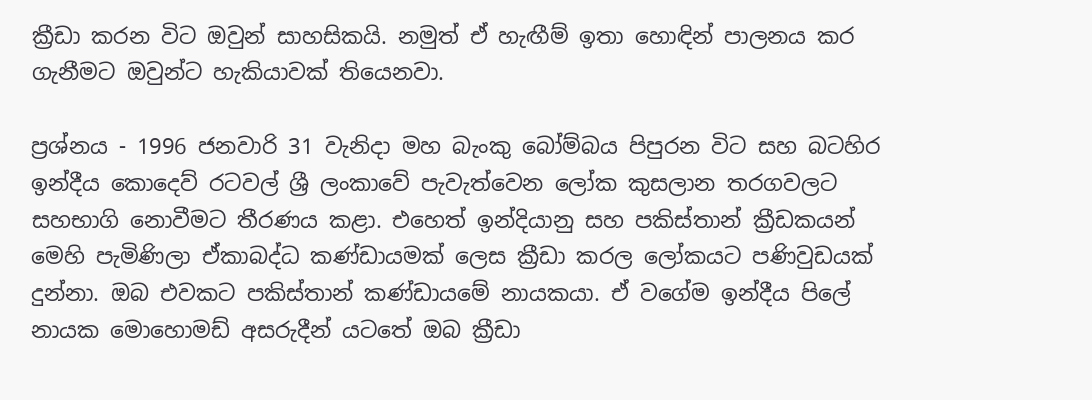ක්‍රීඩා කරන විට ඔවුන් සාහසිකයි. නමුත් ඒ හැඟීම් ඉතා හොඳින් පාලනය කර ගැනීමට ඔවුන්ට හැකියාවක්‌ තියෙනවා.

ප්‍රශ්නය - 1996 ජනවාරි 31 වැනිදා මහ බැංකු බෝම්බය පිපුරන විට සහ බටහිර ඉන්දීය කොදෙව් රටවල් ශ්‍රී ලංකාවේ පැවැත්වෙන ලෝක කුසලාන තරගවලට සහභාගි නොවීමට තීරණය කළා. එහෙත් ඉන්දියානු සහ පකිස්‌තාන් ක්‍රීඩකයන් මෙහි පැමිණිලා ඒකාබද්ධ කණ්‌ඩායමක්‌ ලෙස ක්‍රීඩා කරල ලෝකයට පණිවුඩයක්‌ දුන්නා. ඔබ එවකට පකිස්‌තාන් කණ්‌ඩායමේ නායකයා. ඒ වගේම ඉන්දීය පිලේ නායක මොහොමඩ් අසරුදීන් යටතේ ඔබ ක්‍රීඩා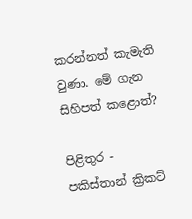කරන්නත් කැමැති වුණා. මේ ගැන සිහිපත් කළොත්?

පිළිතුර - පකිස්‌තාන් ක්‍රිකට්‌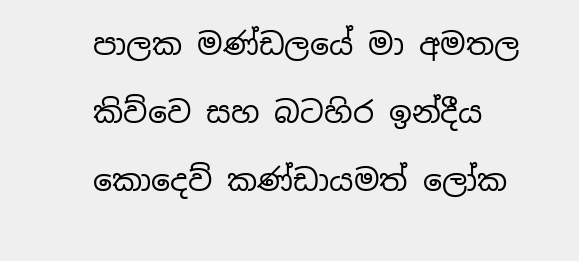පාලක මණ්‌ඩලයේ මා අමතල කිව්වෙ සහ බටහිර ඉන්දීය කොදෙව් කණ්‌ඩායමත් ලෝක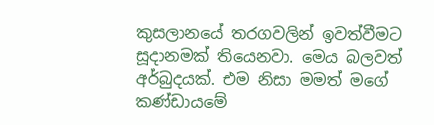කුසලානයේ තරගවලින් ඉවත්වීමට සූදානමක්‌ තියෙනවා. මෙය බලවත් අර්බුදයක්‌. එම නිසා මමත් මගේ කණ්‌ඩායමේ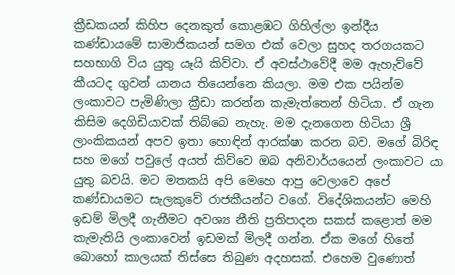ක්‍රීඩකයන් කිහිප දෙනකුත් කොළඹට ගිහිල්ලා ඉන්දීය කණ්‌ඩායමේ සාමාජිකයන් සමග එක්‌ වෙලා සුහද තරගයකට සහභාගි විය යුතු යෑයි කිව්වා. ඒ අවස්‌ථාවේදී මම ඇහැව්වේ කීයටද ගුවන් යානය තියෙන්නෙ කියලා. මම එක පයින්ම ලංකාවට පැමිණිලා ක්‍රීඩා කරන්න කැමැත්තෙන් හිටියා. ඒ ගැන කිසිම දෙගිඩියාවක්‌ තිබ්බෙ නැහැ. මම දැනගෙන හිටියා ශ්‍රී ලාංකිකයන් අපව ඉතා හොඳින් ආරක්‌ෂා කරන බව. මගේ බිරිඳ සහ මගේ පවුලේ අයත් කිව්වෙ ඔබ අනිවාර්යයෙන් ලංකාවට යා යුතු බවයි. මට මතකයි අපි මෙහෙ ආපු වෙලාවෙ අපේ කණ්‌ඩායමට සැලකුවේ රාජකීයන්ට වගේ. විදේශිකයන්ට මෙහි ඉඩම් මිලදී ගැනීමට අවශ්‍ය නීති ප්‍රතිපාදන සකස්‌ කළොත් මම කැමැතියි ලංකාවෙන් ඉඩමක්‌ මිලදී ගන්න. ඒක මගේ හිතේ බොහෝ කාලයක්‌ තිස්‌සෙ තිබුණ අදහසක්‌. එහෙම වුණොත්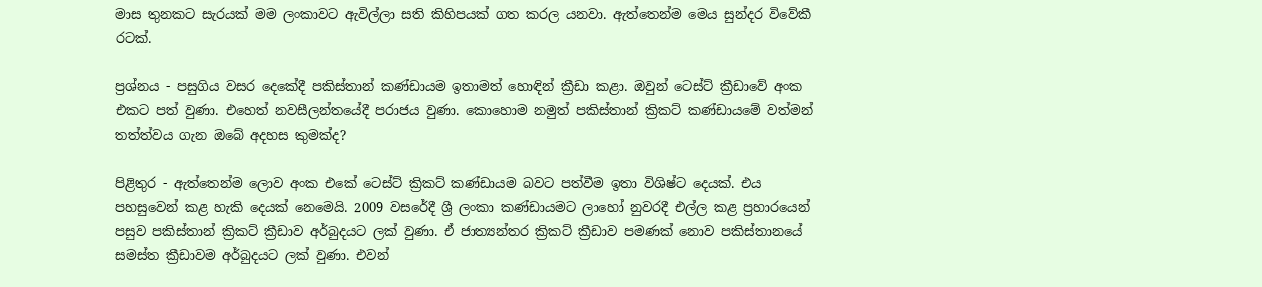මාස තුනකට සැරයක්‌ මම ලංකාවට ඇවිල්ලා සති කිහිපයක්‌ ගත කරල යනවා. ඇත්තෙන්ම මෙය සුන්දර විවේකී රටක්‌.

ප්‍රශ්නය - පසුගිය වසර දෙකේදී පකිස්‌තාන් කණ්‌ඩායම ඉතාමත් හොඳින් ක්‍රීඩා කළා. ඔවුන් ටෙස්‌ට්‌ ක්‍රීඩාවේ අංක එකට පත් වුණා. එහෙත් නවසීලන්තයේදී පරාජය වුණා. කොහොම නමුත් පකිස්‌තාන් ක්‍රිකට්‌ කණ්‌ඩායමේ වත්මන් තත්ත්වය ගැන ඔබේ අදහස කුමක්‌ද?

පිළිතුර - ඇත්තෙන්ම ලොව අංක එකේ ටෙස්‌ට්‌ ක්‍රිකට්‌ කණ්‌ඩායම බවට පත්වීම ඉතා විශිෂ්ට දෙයක්‌. එය පහසුවෙන් කළ හැකි දෙයක්‌ නෙමෙයි. 2009 වසරේදී ශ්‍රී ලංකා කණ්‌ඩායමට ලාහෝ නුවරදී එල්ල කළ ප්‍රහාරයෙන් පසුව පකිස්‌තාන් ක්‍රිකට්‌ ක්‍රීඩාව අර්බුදයට ලක්‌ වුණා. ඒ ජාත්‍යන්තර ක්‍රිකට්‌ ක්‍රීඩාව පමණක්‌ නොව පකිස්‌තානයේ සමස්‌ත ක්‍රීඩාවම අර්බුදයට ලක්‌ වුණා. එවන්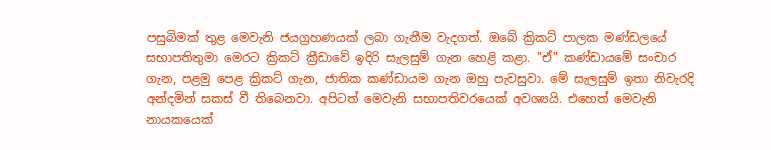පසුබිමක්‌ තුළ මෙවැනි ජයග්‍රහණයක්‌ ලබා ගැනීම වැදගත්. ඔබේ ක්‍රිකට්‌ පාලක මණ්‌ඩලයේ සභාපතිතුමා මෙරට ක්‍රිකට්‌ ක්‍රීඩාවේ ඉදිරි සැලසුම් ගැන හෙළි කළා. "ඒ" කණ්‌ඩායමේ සංචාර ගැන, පළමු පෙළ ක්‍රිකට්‌ ගැන, ජාතික කණ්‌ඩායම ගැන ඔහු පැවසුවා. මේ සැලසුම් ඉතා නිවැරදි අන්දමින් සකස්‌ වී තිබෙනවා. අපිටත් මෙවැනි සභාපතිවරයෙක්‌ අවශ්‍යයි. එහෙත් මෙවැනි නායකයෙක්‌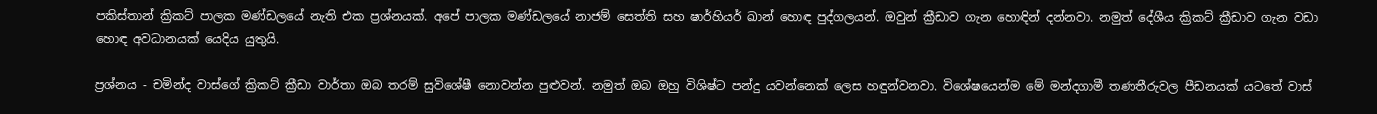පකිස්‌තාන් ක්‍රිකට්‌ පාලක මණ්‌ඩලයේ නැති එක ප්‍රශ්නයක්‌. අපේ පාලක මණ්‌ඩලයේ නාජම් සෙත්ති සහ ෂාර්හියර් ඛාන් හොඳ පුද්ගලයන්. ඔවුන් ක්‍රීඩාව ගැන හොඳින් දන්නවා. නමුත් දේශීය ක්‍රිකට්‌ ක්‍රීඩාව ගැන වඩා හොඳ අවධානයක්‌ යෙදිය යුතුයි.

ප්‍රශ්නය - චමින්ද වාස්‌ගේ ක්‍රිකට්‌ ක්‍රීඩා වාර්තා ඔබ තරම් සුවිශේෂී නොවන්න පුළුවන්. නමුත් ඔබ ඔහු විශිෂ්ට පන්දු යවන්නෙක්‌ ලෙස හඳුන්වනවා. විශේෂයෙන්ම මේ මන්දගාමී තණතීරුවල පීඩනයක්‌ යටතේ වාස්‌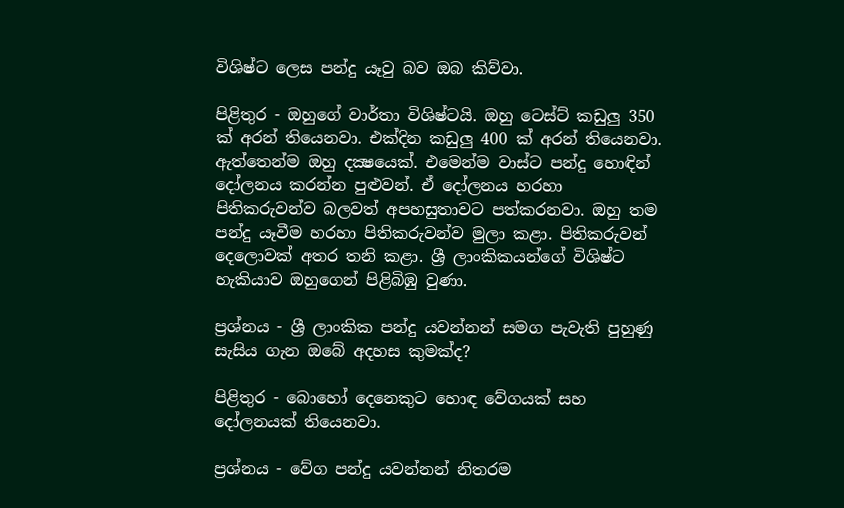විශිෂ්ට ලෙස පන්දු යෑවු බව ඔබ කිව්වා.

පිළිතුර - ඔහුගේ වාර්තා විශිෂ්ටයි. ඔහු ටෙස්‌ට්‌ කඩුලු 350 ක්‌ අරන් තියෙනවා. එක්‌දින කඩුලු 400 ක්‌ අරන් තියෙනවා. ඇත්තෙන්ම ඔහු දක්‍ෂයෙක්‌. එමෙන්ම වාස්‌ට පන්දු හොඳින් දෝලනය කරන්න පුළුවන්. ඒ දෝලනය හරහා පිතිකරුවන්ව බලවත් අපහසුතාවට පත්කරනවා. ඔහු තම පන්දු යෑවීම හරහා පිතිකරුවන්ව මුලා කළා. පිතිකරුවන් දෙලොවක්‌ අතර තනි කළා. ශ්‍රී ලාංකිකයන්ගේ විශිෂ්ට හැකියාව ඔහුගෙන් පිළිබිඹු වුණා.

ප්‍රශ්නය - ශ්‍රී ලාංකික පන්දු යවන්නන් සමග පැවැති පුහුණු සැසිය ගැන ඔබේ අදහස කුමක්‌ද?

පිළිතුර - බොහෝ දෙනෙකුට හොඳ වේගයක්‌ සහ දෝලනයක්‌ තියෙනවා.

ප්‍රශ්නය - වේග පන්දු යවන්නන් නිතරම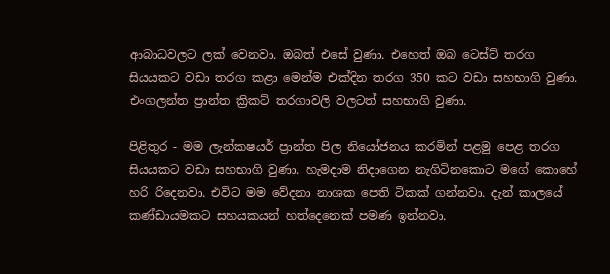ආබාධවලට ලක්‌ වෙනවා. ඔබත් එසේ වුණා. එහෙත් ඔබ ටෙස්‌ට්‌ තරග සියයකට වඩා තරග කළා මෙන්ම එක්‌දින තරග 350 කට වඩා සහභාගි වුණා. එංගලන්ත ප්‍රාන්ත ක්‍රිකට්‌ තරගාවලි වලටත් සහභාගි වුණා.

පිළිතුර - මම ලැන්කෂයර් ප්‍රාන්ත පිල නියෝජනය කරමින් පළමු පෙළ තරග සියයකට වඩා සහභාගි වුණා. හැමදාම නිදාගෙන නැගිටිනකොට මගේ කොහේ හරි රිදෙනවා. එවිට මම වේදනා නාශක පෙති ටිකක්‌ ගන්නවා. දැන් කාලයේ කණ්‌ඩායමකට සහයකයන් හත්දෙනෙක්‌ පමණ ඉන්නවා.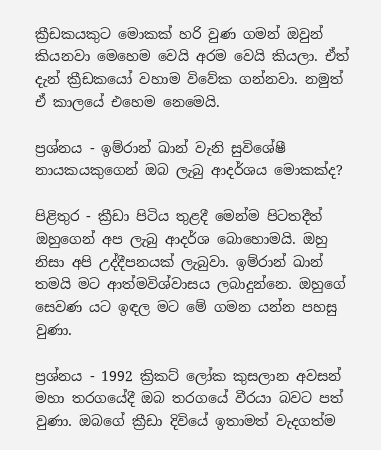ක්‍රීඩකයකුට මොකක්‌ හරි වුණ ගමන් ඔවුන් කියනවා මෙහෙම වෙයි අරම වෙයි කියලා. ඒත් දැන් ක්‍රීඩකයෝ වහාම විවේක ගන්නවා. නමුත් ඒ කාලයේ එහෙම නෙමෙයි.

ප්‍රශ්නය - ඉම්රාන් ඛාන් වැනි සුවිශේෂී නායකයකුගෙන් ඔබ ලැබු ආදර්ශය මොකක්‌ද?

පිළිතුර - ක්‍රීඩා පිටිය තුළදී මෙන්ම පිටතදීත් ඔහුගෙන් අප ලැබු ආදර්ශ බොහොමයි. ඔහු නිසා අපි උද්දීපනයක්‌ ලැබුවා. ඉම්රාන් ඛාන් තමයි මට ආත්මවිශ්වාසය ලබාදුන්නෙ. ඔහුගේ සෙවණ යට ඉඳල මට මේ ගමන යන්න පහසු වුණා.

ප්‍රශ්නය - 1992 ක්‍රිකට්‌ ලෝක කුසලාන අවසන් මහා තරගයේදී ඔබ තරගයේ වීරයා බවට පත් වුණා. ඔබගේ ක්‍රීඩා දිවියේ ඉතාමත් වැදගත්ම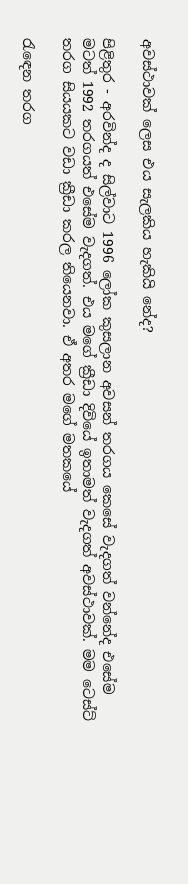අවස්‌ථාවක්‌ ලෙස එය සැලකිය හැකියි නේද?

පිළිතුර - අරවින්ද ද සිල්වාට 1996 ලෝක කුසලාන අවසන් තරගය කෙසේ වැදගත් වන්නේද එසේම මටත් 1992 තරගයත් එසේම වැදගත්. එය මගේ ක්‍රීඩා දිවියේ ඉතාමත් වැදගත් අවස්‌ථාවක්‌. මම ටෙස්‌ට්‌ තරග සියයකට වඩා ක්‍රීඩා කරල තියෙනවා. ඒ අතර මගේ මතකයේ

රැඳෙන තරග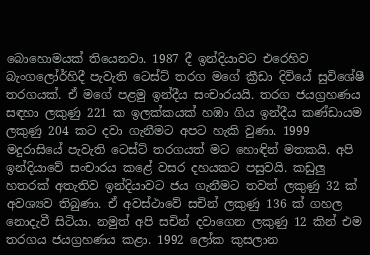බොහොමයක්‌ තියෙනවා. 1987 දී ඉන්දියාවට එරෙහිව බැංගලෝර්හිදී පැවැති ටෙස්‌ට්‌ තරග මගේ ක්‍රීඩා දිවියේ සුවිශේෂී තරගයක්‌. ඒ මගේ පළමු ඉන්දීය සංචාරයයි. තරග ජයග්‍රහණය සඳහා ලකුණු 221 ක ඉලක්‌කයක්‌ හඹා ගිය ඉන්දීය කණ්‌ඩායම ලකුණු 204 කට දවා ගැනීමට අපට හැකි වුණා. 1999 මදුරාසියේ පැවැති ටෙස්‌ට්‌ තරගයත් මට හොඳින් මතකයි. අපි ඉන්දියාවේ සංචාරය කළේ වසර දහයකට පසුවයි. කඩුලු හතරක්‌ අතැතිව ඉන්දියාවට ජය ගැනීමට තවත් ලකුණු 32 ක්‌ අවශ්‍යව තිබුණා. ඒ අවස්‌ථාවේ සචින් ලකුණු 136 ක්‌ ගහල නොදැවී සිටියා. නමුත් අපි සචින් දවාගෙන ලකුණු 12 කින් එම තරගය ජයග්‍රහණය කළා. 1992 ලෝක කුසලාන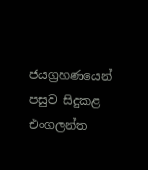ජයග්‍රහණයෙන් පසුව සිදුකළ එංගලන්ත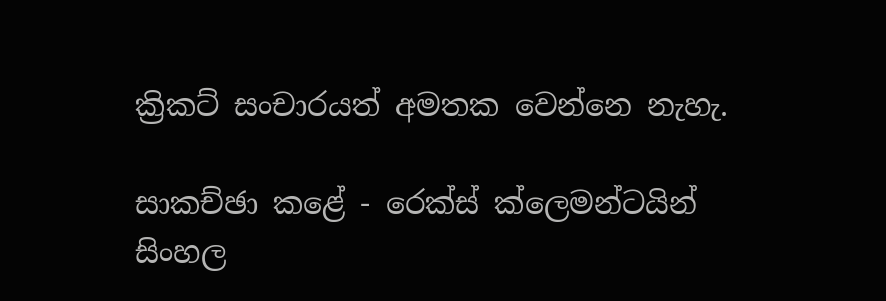ක්‍රිකට්‌ සංචාරයත් අමතක වෙන්නෙ නැහැ.

සාකච්ඡා කළේ - රෙක්‌ස්‌ ක්‌ලෙමන්ටයින්
සිංහල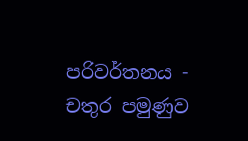පරිවර්තනය - චතුර පමුණුව